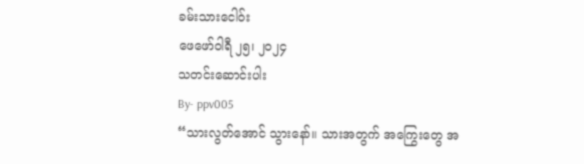ခမ်းသားငေါဝ်း
ဖေဖော်ဝါရီ ၂၅၊ ၂၀၂၄
သတင်းဆောင်းပါး
By- ppv005
“သားလွတ်အောင် သွားနော်။ သားအတွက် အကြွေးတွေ အ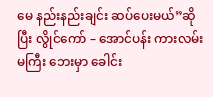မေ နည်းနည်းချင်း ဆပ်ပေးမယ်”ဆိုပြီး လွိုင်ကော် – အောင်ပန်း ကားလမ်းမကြီး ဘေးမှာ ခေါင်း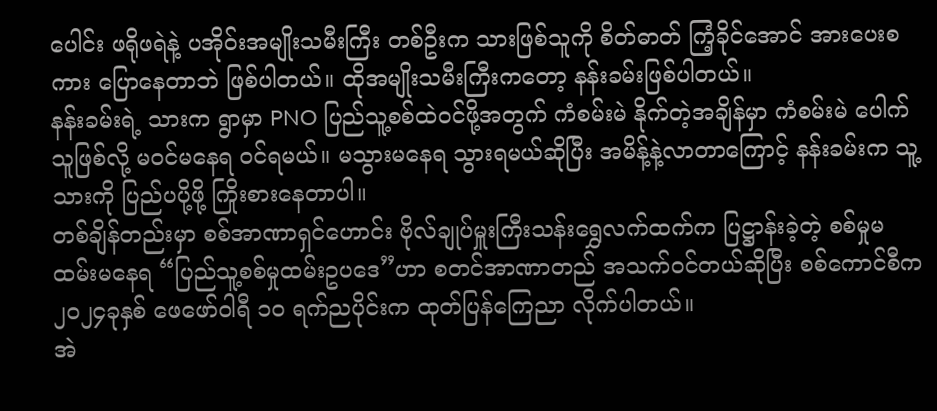ပေါင်း ဖရိုဖရဲနဲ့ ပအိုဝ်းအမျိုးသမီးကြီး တစ်ဦးက သားဖြစ်သူကို စိတ်ဓာတ် ကြံ့ခိုင်အောင် အားပေးစကား ပြောနေတာဘဲ ဖြစ်ပါတယ်။ ထိုအမျိုးသမီးကြီးကတော့ နန်းခမ်းဖြစ်ပါတယ်။
နန်းခမ်းရဲ့ သားက ရွာမှာ PNO ပြည်သူ့စစ်ထဲဝင်ဖို့အတွက် ကံစမ်းမဲ နိုက်တဲ့အချိန်မှာ ကံစမ်းမဲ ပေါက်သူဖြစ်လို့ မဝင်မနေရ ဝင်ရမယ်။ မသွားမနေရ သွားရမယ်ဆိုပြီး အမိန့်နဲ့လာတာကြောင့် နန်းခမ်းက သူ့သားကို ပြည်ပပို့ဖို့ ကြိုးစားနေတာပါ။
တစ်ချိန်တည်းမှာ စစ်အာဏာရှင်ဟောင်း ဗိုလ်ချုပ်မှူးကြီးသန်းရွှေလက်ထက်က ပြဋ္ဌာန်းခဲ့တဲ့ စစ်မှုမထမ်းမနေရ “ပြည်သူ့စစ်မှုထမ်းဥပဒေ”ဟာ စတင်အာဏာတည် အသက်ဝင်တယ်ဆိုပြီး စစ်ကောင်စီက၂၀၂၄ခုနှစ် ဖေဖော်ဝါရီ ၁၀ ရက်ညပိုင်းက ထုတ်ပြန်ကြေညာ လိုက်ပါတယ်။
အဲ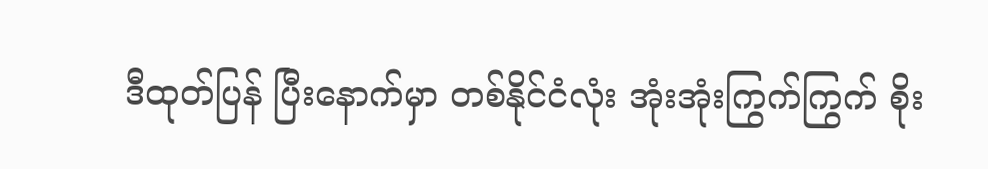ဒီထုတ်ပြန် ပြီးနောက်မှာ တစ်နိုင်ငံလုံး အုံးအုံးကြွက်ကြွက် စိုး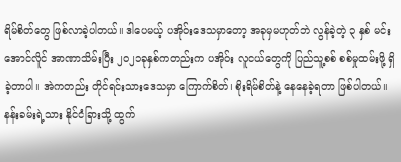ရိမ်စိတ်တွေ ဖြစ်လာခဲ့ပါတယ်။ ဒါပေမယ့် ပအိုဝ်းဒေသမှာတော့ အခုမှမဟုတ်ဘဲ လွန်ခဲ့တဲ့ ၃ နှစ် မင်းအောင်လိူင် အာဏာသိမ်းပြီး ၂၀၂၁ခုနှစ်ကတည်းက ပအိုဝ်း လူငယ်တွေကို ပြည်သူ့စစ် စစ်မှုထမ်းဖို့ ရှိခဲ့တာပါ။ အဲကတည်း တိုင်ရင်းသားဒေသမှာ ကြောက်စိတ်၊ စိုးရိမ်စိတ်နဲ့ နေနေခဲ့ရတာ ဖြစ်ပါတယ်။
နန်းခမ်းရဲ့သား နိုင်ငံခြားသို့ ထွက်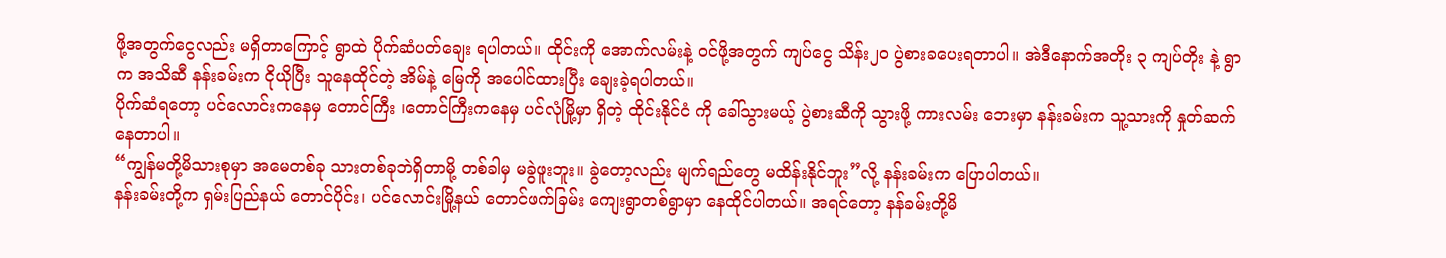ဖို့အတွက်ငွေလည်း မရှိတာကြောင့် ရွာထဲ ပိုက်ဆံပတ်ချေး ရပါတယ်။ ထိုင်းကို အောက်လမ်းနဲ့ ဝင်ဖို့အတွက် ကျပ်ငွေ သိန်း၂၀ ပွဲစားခပေးရတာပါ။ အဲဒီနောက်အတိုး ၃ ကျပ်တိုး နဲ့ ရွာက အသိဆီ နန်းခမ်းက ငိုယိုပြီး သူနေထိုင်တဲ့ အိမ်နဲ့ မြေကို အပေါင်ထားပြီး ချေးခဲ့ရပါတယ်။
ပိုက်ဆံရတော့ ပင်လောင်းကနေမှ တောင်ကြီး ၊တောင်ကြီးကနေမှ ပင်လုံမြို့မှာ ရှိတဲ့ ထိုင်းနိုင်ငံ ကို ခေါ်သွားမယ့် ပွဲစားဆီကို သွားဖို့ ကားလမ်း ဘေးမှာ နန်းခမ်းက သူ့သားကို နှုတ်ဆက် နေတာပါ။
“ကျွန်မတို့မိသားစုမှာ အမေတစ်ခု သားတစ်ခုဘဲရှိတာမို့ တစ်ခါမှ မခွဲဖူးဘူး။ ခွဲတော့လည်း မျက်ရည်တွေ မထိန်းနိုင်ဘူး”လို့ နန်းခမ်းက ပြောပါတယ်။
နန်းခမ်းတို့က ရှမ်းပြည်နယ် တောင်ပိုင်း၊ ပင်လောင်းမြို့နယ် တောင်ဖက်ခြမ်း ကျေးရွာတစ်ရွာမှာ နေထိုင်ပါတယ်။ အရင်တော့ နန်ခမ်းတို့မိ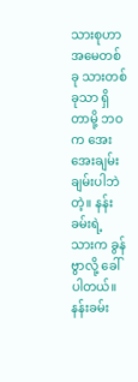သားစုဟာ အမေတစ်ခု သားတစ်ခုသာ ရှိတာမို့ ဘဝက အေးအေးချမ်းချမ်းပါဘဲတဲ့။ နန်းခမ်းရဲ့ သားက ခွန်ဗွာလို့ ခေါ်ပါတယ်။ နန်းခမ်း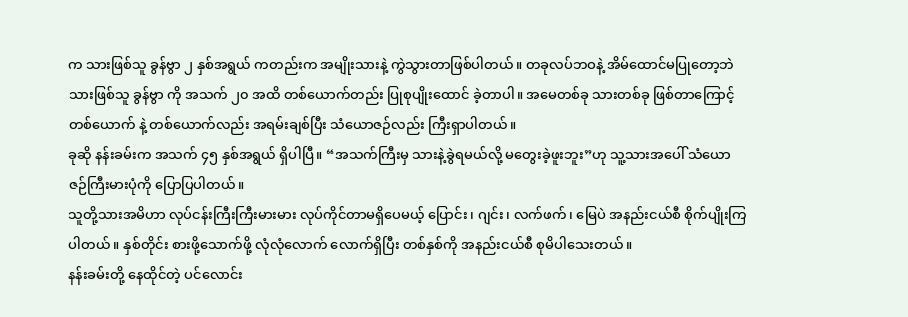က သားဖြစ်သူ ခွန်ဗွာ ၂ နှစ်အရွယ် ကတည်းက အမျိုးသားနဲ့ ကွဲသွားတာဖြစ်ပါတယ်။ တခုလပ်ဘဝနဲ့ အိမ်ထောင်မပြုတော့ဘဲ သားဖြစ်သူ ခွန်ဗွာ ကို အသက် ၂၀ အထိ တစ်ယောက်တည်း ပြုစုပျိုးထောင် ခဲ့တာပါ။ အမေတစ်ခု သားတစ်ခု ဖြစ်တာကြောင့် တစ်ယောက် နဲ့ တစ်ယောက်လည်း အရမ်းချစ်ပြီး သံယောဇဉ်လည်း ကြီးရှာပါတယ်။
ခုဆို နန်းခမ်းက အသက် ၄၅ နှစ်အရွယ် ရှိပါပြီ။ “အသက်ကြီးမှ သားနဲ့ခွဲရမယ်လို့ မတွေးခဲ့ဖူးဘူး”ဟု သူ့သားအပေါ် သံယောဇဉ်ကြီးမားပုံကို ပြောပြပါတယ်။
သူတို့သားအမိဟာ လုပ်ငန်းကြီးကြီးမားမား လုပ်ကိုင်တာမရှိပေမယ့် ပြောင်း၊ ဂျင်း၊ လက်ဖက်၊ မြေပဲ အနည်းငယ်စီ စိုက်ပျိုးကြပါတယ်။ နှစ်တိုင်း စားဖို့သောက်ဖို့ လုံလုံလောက် လောက်ရှိပြီး တစ်နှစ်ကို အနည်းငယ်စီ စုမိပါသေးတယ်။
နန်းခမ်းတို့ နေထိုင်တဲ့ ပင်လောင်း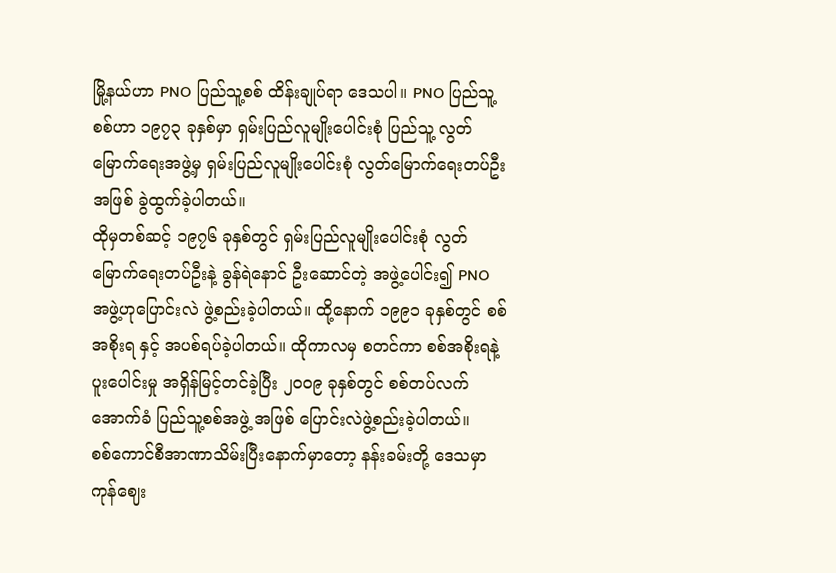မြို့နယ်ဟာ PNO ပြည်သူ့စစ် ထိန်းချုပ်ရာ ဒေသပါ။ PNO ပြည်သူ့စစ်ဟာ ၁၉၇၃ ခုနှစ်မှာ ရှမ်းပြည်လူမျိုးပေါင်းစုံ ပြည်သူ့ လွတ်မြောက်ရေးအဖွဲ့မှ ရှမ်းပြည်လူမျိုးပေါင်းစုံ လွတ်မြောက်ရေးတပ်ဦး အဖြစ် ခွဲထွက်ခဲ့ပါတယ်။
ထိုမှတစ်ဆင့် ၁၉၇၆ ခုနှစ်တွင် ရှမ်းပြည်လူမျိုးပေါင်းစုံ လွတ်မြောက်ရေးတပ်ဦးနဲ့ ခွန်ရဲနောင် ဦးဆောင်တဲ့ အဖွဲ့ပေါင်း၍ PNO အဖွဲ့ဟုပြောင်းလဲ ဖွဲ့စည်းခဲ့ပါတယ်။ ထို့နောက် ၁၉၉၁ ခုနှစ်တွင် စစ်အစိုးရ နှင့် အပစ်ရပ်ခဲ့ပါတယ်။ ထိုကာလမှ စတင်ကာ စစ်အစိုးရနဲ့ ပူးပေါင်းမှု အရှိန်မြင့်တင်ခဲ့ပြီး ၂၀၀၉ ခုနှစ်တွင် စစ်တပ်လက်အောက်ခံ ပြည်သူ့စစ်အဖွဲ့ အဖြစ် ပြောင်းလဲဖွဲ့စည်းခဲ့ပါတယ်။
စစ်ကောင်စီအာဏာသိမ်းပြီးနောက်မှာတော့ နန်းခမ်းတို့ ဒေသမှာ ကုန်ဈေး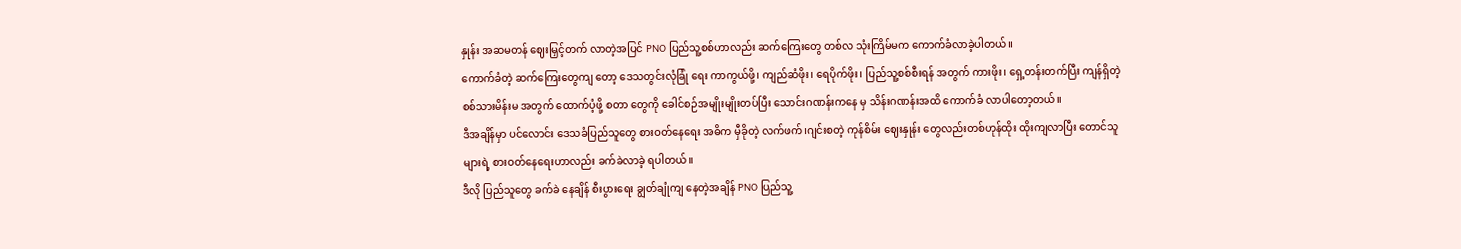နှုန်း အဆမတန် ဈေးမြှင့်တက် လာတဲ့အပြင် PNO ပြည်သူ့စစ်ဟာလည်း ဆက်ကြေးတွေ တစ်လ သုံးကြိမ်မက ကောက်ခံလာခဲ့ပါတယ်။
ကောက်ခံတဲ့ ဆက်ကြေးတွေကျ တော့ ဒေသတွင်းလုံခြုံ ရေး ကာကွယ်ဖို့၊ ကျည်ဆံဖိုး၊ ရေပိုက်ဖိုး၊ ပြည်သူ့စစ်စီးရန် အတွက် ကားဖိုး၊ ရှေ့တန်းတက်ပြီး ကျန်ရှိတဲ့ စစ်သားမိန်းမ အတွက် ထောက်ပံ့ဖို့ စတာ တွေကို ခေါင်စဉ်အမျိုးမျိုးတပ်ပြီး သောင်းဂဏန်းကနေ မှ သိန်းဂဏန်းအထိ ကောက်ခံ လာပါတော့တယ်။
ဒီအချိန်မှာ ပင်လောင်း ဒေသခံပြည်သူတွေ စားဝတ်နေရေး အဓိက မှီခိုတဲ့ လက်ဖက်၊ဂျင်းစတဲ့ ကုန်စိမ်း ဈေးနှုန်း တွေလည်းတစ်ဟုန်ထိုး ထိုးကျလာပြီး တောင်သူများရဲ့ စားဝတ်နေရေးဟာလည်း ခက်ခဲလာခဲ့ ရပါတယ်။
ဒီလို ပြည်သူတွေ ခက်ခဲ နေချိန် စီးပွားရေး ချွတ်ချုံကျ နေတဲ့အချိန် PNO ပြည်သူ့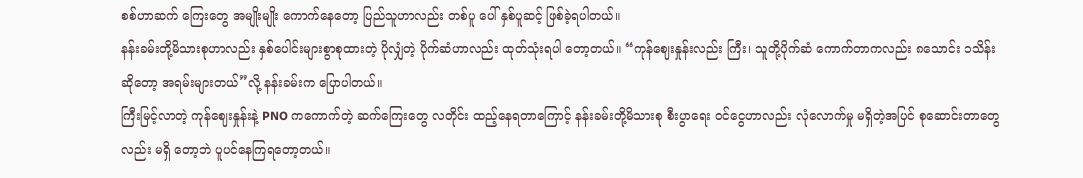စစ်ဟာဆက် ကြေးတွေ အမျိုးမျိုး ကောက်နေတော့ ပြည်သူဟာလည်း တစ်ပူ ပေါ် နှစ်ပူဆင့် ဖြစ်ခဲ့ရပါတယ်။
နန်းခမ်းတို့မိသားစုဟာလည်း နှစ်ပေါင်းများစွာစုထားတဲ့ ပိုလျှံတဲ့ ပိုက်ဆံဟာလည်း ထုတ်သုံးရပါ တော့တယ်။ “ကုန်ဈေးနှုန်းလည်း ကြီး၊ သူတို့ပိုက်ဆံ ကောက်တာကလည်း ၈သောင်း ၁သိန်း ဆိုတော့ အရမ်းများတယ်”လို့ နန်းခမ်းက ပြောပါတယ်။
ကြီးမြင့်လာတဲ့ ကုန်ဈေးနှုန်းနဲ့ PNO ကကောက်တဲ့ ဆက်ကြေးတွေ လတိုင်း ထည့်နေရတာကြောင့် နန်းခမ်းတို့မိသားစု စီးပွာရေး ဝင်ငွေဟာလည်း လုံလောက်မှု မရှိတဲ့အပြင် စုဆောင်းတာတွေလည်း မရှိ တော့ဘဲ ပူပင်နေကြရတော့တယ်။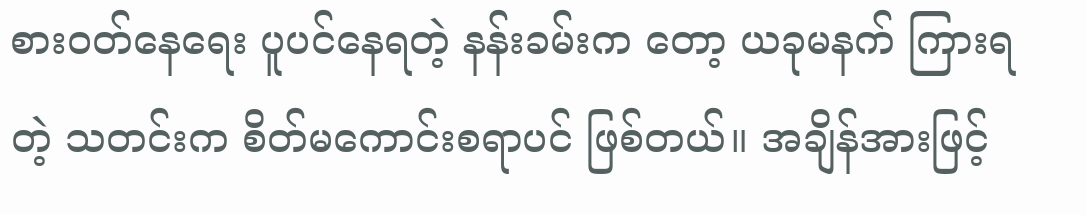စားဝတ်နေရေး ပူပင်နေရတဲ့ နန်းခမ်းက တော့ ယခုမနက် ကြားရတဲ့ သတင်းက စိတ်မကောင်းစရာပင် ဖြစ်တယ်။ အချိန်အားဖြင့်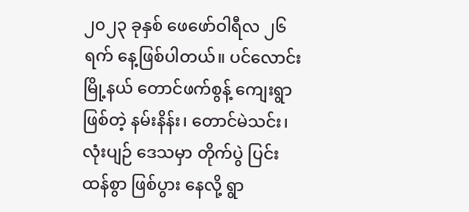၂၀၂၃ ခုနှစ် ဖေဖော်ဝါရီလ ၂၆ရက် နေ့ဖြစ်ပါတယ်။ ပင်လောင်း မြို့နယ် တောင်ဖက်စွန့် ကျေးရွာဖြစ်တဲ့ နမ်းနိန်း၊ တောင်မဲသင်း၊ လုံးပျဉ် ဒေသမှာ တိုက်ပွဲ ပြင်းထန်စွာ ဖြစ်ပွား နေလို့ ရွာ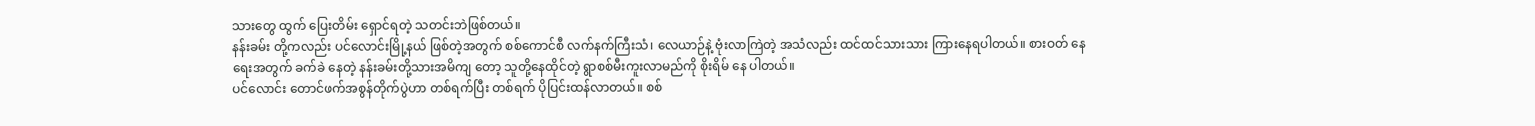သားတွေ ထွက် ပြေးတိမ်း ရှောင်ရတဲ့ သတင်းဘဲဖြစ်တယ်။
နန်းခမ်း တို့ကလည်း ပင်လောင်းမြို့နယ် ဖြစ်တဲ့အတွက် စစ်ကောင်စီ လက်နက်ကြီးသံ၊ လေယာဉ်နဲ့ ဗုံးလာကြဲတဲ့ အသံလည်း ထင်ထင်သားသား ကြားနေရပါတယ်။ စားဝတ် နေရေးအတွက် ခက်ခဲ နေတဲ့ နန်းခမ်းတို့သားအမိကျ တော့ သူတို့နေထိုင်တဲ့ ရွာစစ်မီးကူးလာမည်ကို စိုးရိမ် နေ ပါတယ်။
ပင်လောင်း တောင်ဖက်အစွန်တိုက်ပွဲဟာ တစ်ရက်ပြီး တစ်ရက် ပိုပြင်းထန်လာတယ်။ စစ်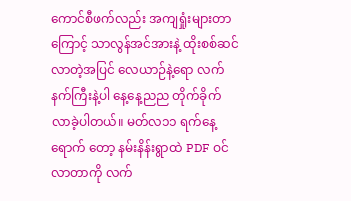ကောင်စီဖက်လည်း အကျရှုံးများတာကြောင့် သာလွန်အင်အားနဲ့ ထိုးစစ်ဆင်လာတဲ့အပြင် လေယာဉ်နဲ့ရော လက်နက်ကြီးနဲ့ပါ နေ့နေ့ညည တိုက်ခိုက်လာခဲ့ပါတယ်။ မတ်လ၁၁ ရက်နေ့ ရောက် တော့ နမ်းနိန်းရွာထဲ PDF ဝင်လာတာကို လက်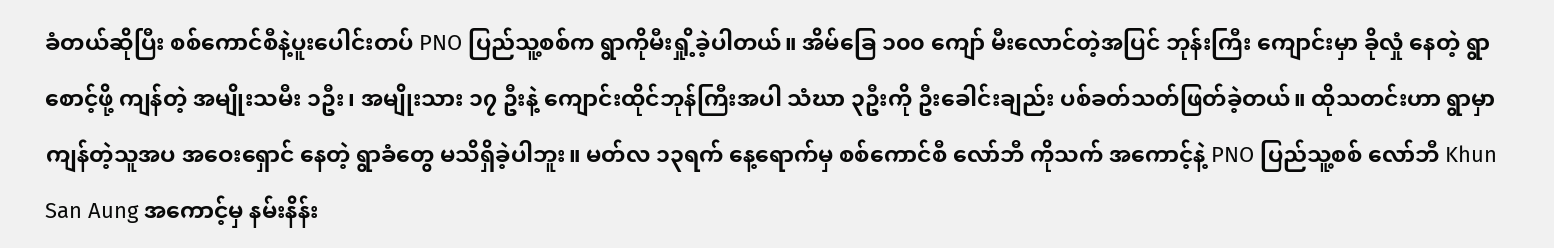ခံတယ်ဆိုပြီး စစ်ကောင်စီနဲ့ပူးပေါင်းတပ် PNO ပြည်သူ့စစ်က ရွာကိုမီးရှို့ခဲ့ပါတယ်။ အိမ်ခြေ ၁၀၀ ကျော် မီးလောင်တဲ့အပြင် ဘုန်းကြီး ကျောင်းမှာ ခိုလှုံ နေတဲ့ ရွာ စောင့်ဖို့ ကျန်တဲ့ အမျိုးသမီး ၁ဦး၊ အမျိုးသား ၁၇ ဦးနဲ့ ကျောင်းထိုင်ဘုန်ကြီးအပါ သံဃာ ၃ဦးကို ဦးခေါင်းချည်း ပစ်ခတ်သတ်ဖြတ်ခဲ့တယ်။ ထိုသတင်းဟာ ရွာမှာကျန်တဲ့သူအပ အဝေးရှောင် နေတဲ့ ရွာခံတွေ မသိရှိခဲ့ပါဘူး။ မတ်လ ၁၃ရက် နေ့ရောက်မှ စစ်ကောင်စီ လော်ဘီ ကိုသက် အကောင့်နဲ့ PNO ပြည်သူ့စစ် လော်ဘီ Khun San Aung အကောင့်မှ နမ်းနိန်း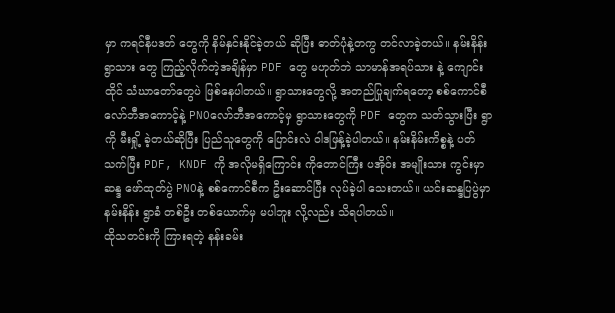မှာ ကရင်နီပဒတ် တွေကို နိမ်နှင်းနိုင်ခဲ့တယ် ဆိုပြီး ဓာတ်ပုံနဲ့တကွ တင်လာခဲ့တယ်။ နမ်းနိန်းရွာသား တွေ ကြည့်လိုက်တဲ့အချိန်မှာ PDF တွေ မဟုတ်ဘဲ သာမာန်အရပ်သား နဲ့ ကျောင်းထိုင် သံဃာတော်တွေပဲ ဖြစ်နေပါတယ်။ ရွာသားတွေလို့ အတည်ပြုချက်ရတော့ စစ်ကောင်စီ လော်ဘီအကောင့်နဲ့ PNOလော်ဘီအကောင့်မှ ရွာသားတွေကို PDF တွေက သတ်သွားပြီး ရွာကို မီးရှို့ ခဲ့တယ်ဆိုပြီး ပြည်သူတွေကို ပြောင်းလဲ ဝါဒဖြန့်ခဲ့ပါတယ်။ နမ်းနိမ်းကိစ္စနဲ့ ပတ်သက်ပြီး PDF, KNDF ကို အလိုမရှိကြောင်း ကိုတောင်ကြီး ပအိုဝ်း အမျိုးသား ကွင်းမှာ ဆန္ဒ ဖော်ထုတ်ပွဲ PNOနဲ့ စစ်ကောင်စီက ဦးဆောင်ပြီး လုပ်ခဲ့ပါ သေးတယ်။ ယင်းဆန္ဒပြပွဲမှာ နမ်းနိန်း ရွာခံ တစ်ဦး တစ်ယောက်မှ မပါဘူး လို့လည်း သိရပါတယ်။
ထိုသတင်းကို ကြားရတဲ့ နန်းခမ်း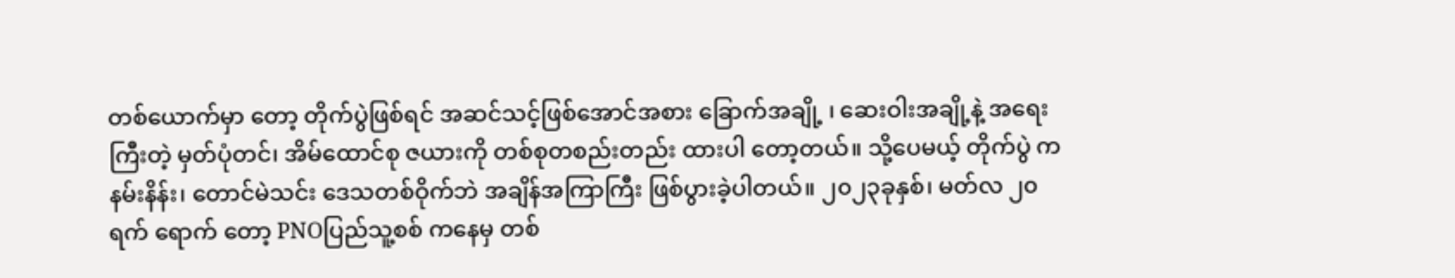တစ်ယောက်မှာ တော့ တိုက်ပွဲဖြစ်ရင် အဆင်သင့်ဖြစ်အောင်အစား ခြောက်အချို့ ၊ ဆေးဝါးအချို့နဲ့ အရေးကြီးတဲ့ မှတ်ပုံတင်၊ အိမ်ထောင်စု ဇယားကို တစ်စုတစည်းတည်း ထားပါ တော့တယ်။ သို့ပေမယ့် တိုက်ပွဲ က နမ်းနိန်း၊ တောင်မဲသင်း ဒေသတစ်ဝိုက်ဘဲ အချိန်အကြာကြီး ဖြစ်ပွားခဲ့ပါတယ်။ ၂၀၂၃ခုနှစ်၊ မတ်လ ၂၀ရက် ရောက် တော့ PNOပြည်သူ့စစ် ကနေမှ တစ်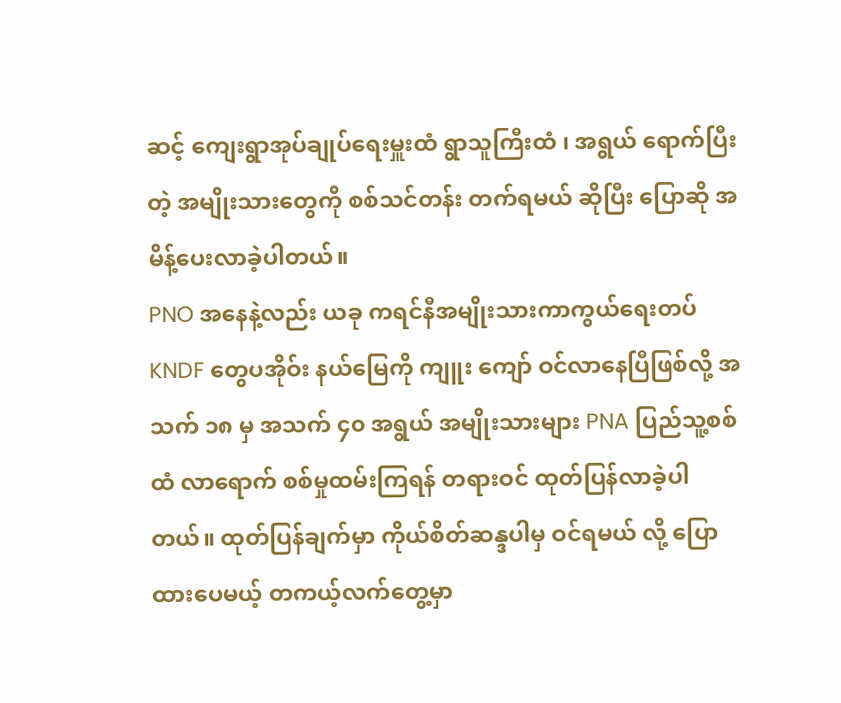ဆင့် ကျေးရွာအုပ်ချုပ်ရေးမှူးထံ ရွာသူကြီးထံ ၊ အရွယ် ရောက်ပြီးတဲ့ အမျိုးသားတွေကို စစ်သင်တန်း တက်ရမယ် ဆိုပြီး ပြောဆို အမိန့်ပေးလာခဲ့ပါတယ်။
PNO အနေနဲ့လည်း ယခု ကရင်နီအမျိုးသားကာကွယ်ရေးတပ် KNDF တွေပအိုဝ်း နယ်မြေကို ကျူး ကျော် ဝင်လာနေပြီဖြစ်လို့ အသက် ၁၈ မှ အသက် ၄၀ အရွယ် အမျိုးသားများ PNA ပြည်သူ့စစ်ထံ လာရောက် စစ်မှုထမ်းကြရန် တရားဝင် ထုတ်ပြန်လာခဲ့ပါတယ်။ ထုတ်ပြန်ချက်မှာ ကိုယ်စိတ်ဆန္ဒပါမှ ဝင်ရမယ် လို့ ပြောထားပေမယ့် တကယ့်လက်တွေ့မှာ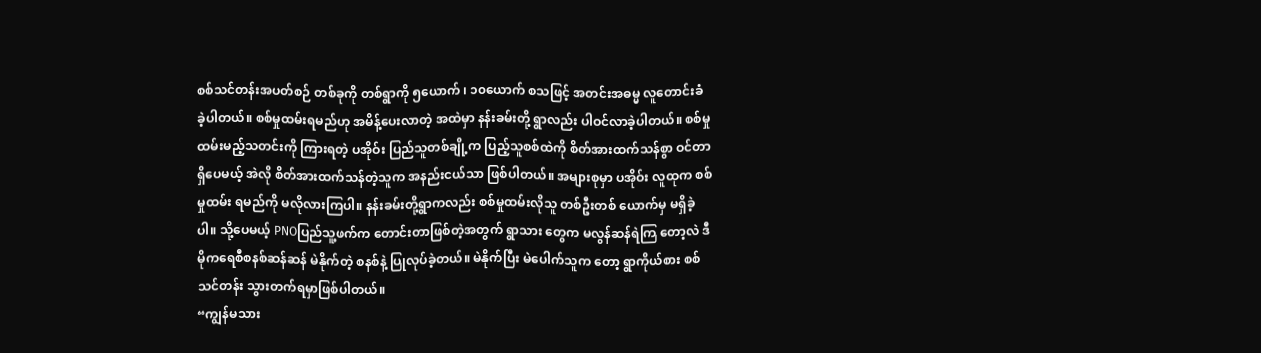စစ်သင်တန်းအပတ်စဉ် တစ်ခုကို တစ်ရွာကို ၅ယောက် ၊ ၁၀ယောက် စသဖြင့် အတင်းအဓမ္မ လူတောင်းခံ ခဲ့ပါတယ်။ စစ်မှုထမ်းရမည်ဟု အမိန့်ပေးလာတဲ့ အထဲမှာ နန်းခမ်းတို့ ရွာလည်း ပါဝင်လာခဲ့ပါတယ်။ စစ်မှုထမ်းမည့်သတင်းကို ကြားရတဲ့ ပအိုဝ်း ပြည်သူတစ်ချို့က ပြည့်သူစစ်ထဲကို စိတ်အားထက်သန်စွာ ဝင်တာရှိပေမယ့် အဲလို စိတ်အားထက်သန်တဲ့သူက အနည်းငယ်သာ ဖြစ်ပါတယ်။ အများစုမှာ ပအိုဝ်း လူထုက စစ်မှုထမ်း ရမည်ကို မလိုလားကြပါ။ နန်းခမ်းတို့ရွာကလည်း စစ်မှုထမ်းလိုသူ တစ်ဦးတစ် ယောက်မှ မရှိခဲ့ပါ။ သို့ပေမယ့် PNOပြည်သူ့ဖက်က တောင်းတာဖြစ်တဲ့အတွက် ရွာသား တွေက မလွန်ဆန်ရဲကြ တော့လဲ ဒီမိုကရေစီစနစ်ဆန်ဆန် မဲနိုက်တဲ့ စနစ်နဲ့ ပြုလုပ်ခဲ့တယ်။ မဲနိုက်ပြီး မဲပေါက်သူက တော့ ရွာကိုယ်စား စစ်သင်တန်း သွားတက်ရမှာဖြစ်ပါတယ်။
“ကျွန်မသား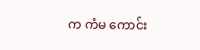က ကံမ ကောင်း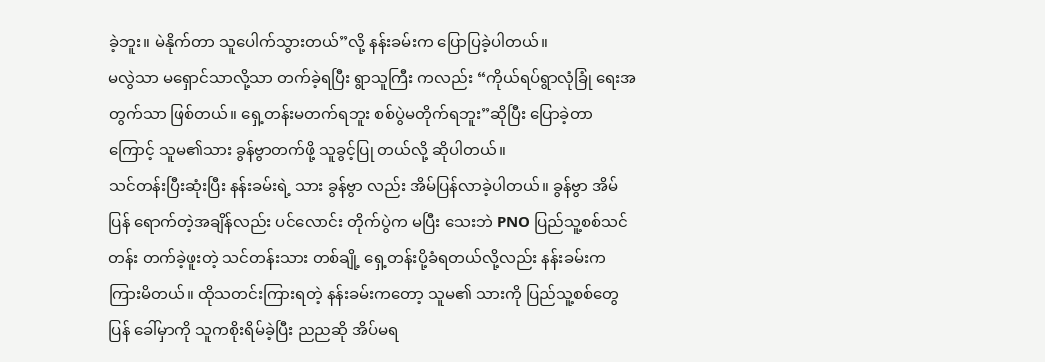ခဲ့ဘူး။ မဲနိုက်တာ သူပေါက်သွားတယ်”လို့ နန်းခမ်းက ပြောပြခဲ့ပါတယ်။
မလွဲသာ မရှောင်သာလို့သာ တက်ခဲ့ရပြီး ရွာသူကြီး ကလည်း “ကိုယ်ရပ်ရွာလုံခြုံ ရေးအတွက်သာ ဖြစ်တယ်။ ရှေ့တန်းမတက်ရဘူး စစ်ပွဲမတိုက်ရဘူး”ဆိုပြီး ပြောခဲ့တာ ကြောင့် သူမ၏သား ခွန်ဗွာတက်ဖို့ သူခွင့်ပြု တယ်လို့ ဆိုပါတယ်။
သင်တန်းပြီးဆုံးပြီး နန်းခမ်းရဲ့ သား ခွန်ဗွာ လည်း အိမ်ပြန်လာခဲ့ပါတယ်။ ခွန်ဗွာ အိမ်ပြန် ရောက်တဲ့အချိန်လည်း ပင်လောင်း တိုက်ပွဲက မပြီး သေးဘဲ PNO ပြည်သူ့စစ်သင်တန်း တက်ခဲ့ဖူးတဲ့ သင်တန်းသား တစ်ချို့ ရှေ့တန်းပို့ခံရတယ်လို့လည်း နန်းခမ်းက ကြားမိတယ်။ ထိုသတင်းကြားရတဲ့ နန်းခမ်းကတော့ သူမ၏ သားကို ပြည်သူ့စစ်တွေ ပြန် ခေါ်မှာကို သူကစိုးရိမ်ခဲ့ပြီး ညညဆို အိပ်မရ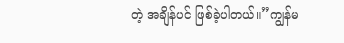တဲ့ အချိန်ပင် ဖြစ်ခဲ့ပါတယ်။”ကျွန်မ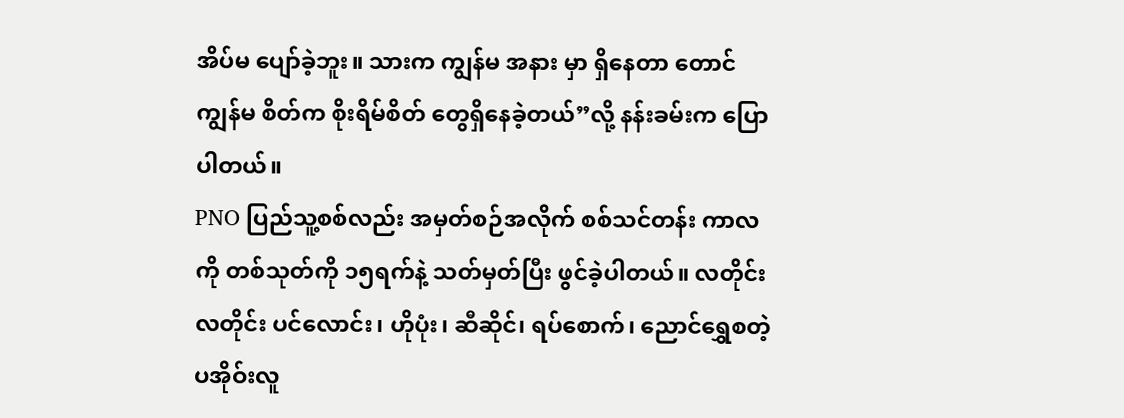အိပ်မ ပျော်ခဲ့ဘူး။ သားက ကျွန်မ အနား မှာ ရှိနေတာ တောင် ကျွန်မ စိတ်က စိုးရိမ်စိတ် တွေရှိနေခဲ့တယ်”လို့ နန်းခမ်းက ပြောပါတယ်။
PNO ပြည်သူ့စစ်လည်း အမှတ်စဉ်အလိုက် စစ်သင်တန်း ကာလကို တစ်သုတ်ကို ၁၅ရက်နဲ့ သတ်မှတ်ပြီး ဖွင်ခဲ့ပါတယ်။ လတိုင်းလတိုင်း ပင်လောင်း၊ ဟိုပုံး၊ ဆီဆိုင်၊ ရပ်စောက်၊ ညောင်ရွှေစတဲ့ ပအိုဝ်းလူ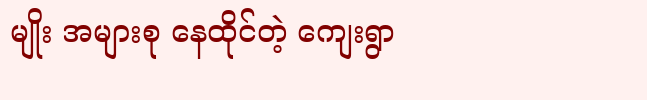မျိုး အများစု နေထိုင်တဲ့ ကျေးရွာ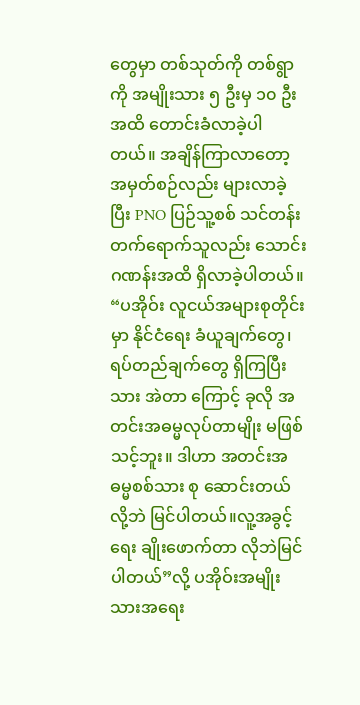တွေမှာ တစ်သုတ်ကို တစ်ရွာကို အမျိုးသား ၅ ဦးမှ ၁၀ ဦးအထိ တောင်းခံလာခဲ့ပါတယ်။ အချိန်ကြာလာတော့ အမှတ်စဉ်လည်း များလာခဲ့ပြီး PNO ပြဉ်သူ့စစ် သင်တန်းတက်ရောက်သူလည်း သောင်းဂဏန်းအထိ ရှိလာခဲ့ပါတယ်။
“ပအိုဝ်း လူငယ်အများစုတိုင်းမှာ နိုင်ငံရေး ခံယူချက်တွေ၊ရပ်တည်ချက်တွေ ရှိကြပြီးသား အဲတာ ကြောင့် ခုလို အတင်းအဓမ္မလုပ်တာမျိုး မဖြစ်သင့်ဘူး။ ဒါဟာ အတင်းအဓမ္မစစ်သား စု ဆောင်းတယ်လို့ဘဲ မြင်ပါတယ်။လူ့အခွင့်ရေး ချိုးဖောက်တာ လိုဘဲမြင်ပါတယ်”လို့ ပအိုဝ်းအမျိုးသားအရေး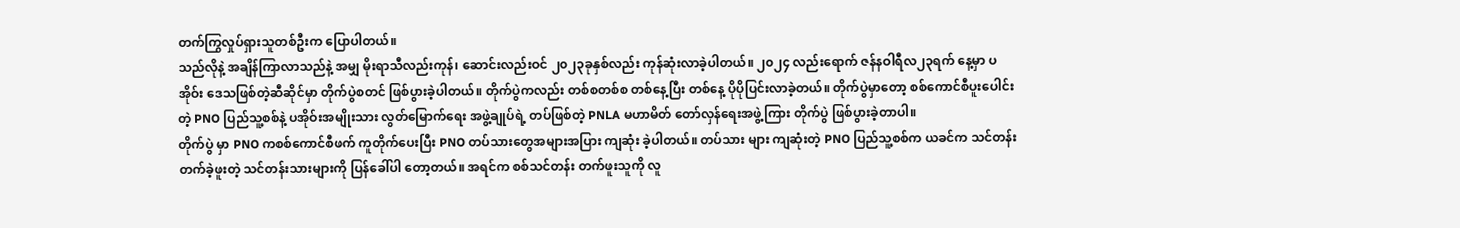တက်ကြွလှုပ်ရှားသူတစ်ဦးက ပြောပါတယ်။
သည်လိုနဲ့ အချိန်ကြာလာသည်နဲ့ အမျှ မိုးရာသီလည်းကုန်၊ ဆောင်းလည်းဝင် ၂၀၂၃ခုနှစ်လည်း ကုန်ဆုံးလာခဲ့ပါတယ်။ ၂၀၂၄ လည်းရောက် ဇန်နဝါရီလ၂၃ရက် နေ့မှာ ပအိုဝ်း ဒေသဖြစ်တဲ့ဆီဆိုင်မှာ တိုက်ပွဲစတင် ဖြစ်ပွားခဲ့ပါတယ်။ တိုက်ပွဲကလည်း တစ်စတစ်စ တစ်နေ့ပြီး တစ်နေ့ ပိုပိုပြင်းလာခဲ့တယ်။ တိုက်ပွဲမှာတော့ စစ်ကောင်စီပူးပေါင်းတဲ့ PNO ပြည်သူ့စစ်နဲ့ ပအိုဝ်းအမျိုးသား လွတ်မြောက်ရေး အဖွဲ့ချုပ်ရဲ့ တပ်ဖြစ်တဲ့ PNLA မဟာမိတ် တော်လှန်ရေးအဖွဲ့ကြား တိုက်ပွဲ ဖြစ်ပွားခဲ့တာပါ။
တိုက်ပွဲ မှာ PNO ကစစ်ကောင်စီဖက် ကူတိုက်ပေးပြီး PNO တပ်သားတွေအများအပြား ကျဆုံး ခဲ့ပါတယ်။ တပ်သား များ ကျဆုံးတဲ့ PNO ပြည်သူ့စစ်က ယခင်က သင်တန်းတက်ခဲ့ဖူးတဲ့ သင်တန်းသားများကို ပြန်ခေါ်ပါ တော့တယ်။ အရင်က စစ်သင်တန်း တက်ဖူးသူကို လူ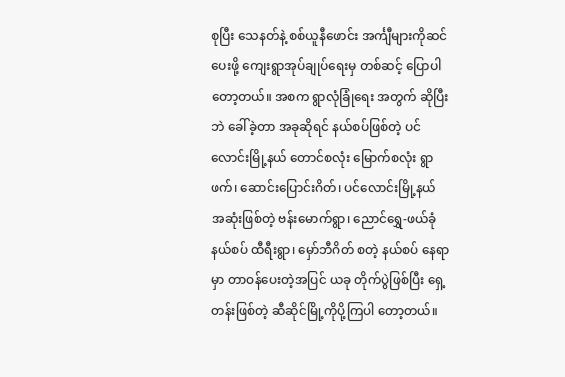စုပြီး သေနတ်နဲ့ စစ်ယူနီဖောင်း အင်္ကျီများကိုဆင်ပေးဖို့ ကျေးရွာအုပ်ချုပ်ရေးမှ တစ်ဆင့် ပြောပါတော့တယ်။ အစက ရွာလုံခြုံရေး အတွက် ဆိုပြီးဘဲ ခေါ်ခဲ့တာ အခုဆိုရင် နယ်စပ်ဖြစ်တဲ့ ပင်လောင်းမြို့နယ် တောင်စလုံး မြောက်စလုံး ရွာဖက်၊ ဆောင်းပြောင်းဂိတ်၊ ပင်လောင်းမြို့နယ် အဆုံးဖြစ်တဲ့ ဗန်းမောက်ရွာ၊ ညောင်ရွှေ-ဖယ်ခုံနယ်စပ် ထီရီးရွာ၊ မှော်ဘီဂိတ် စတဲ့ နယ်စပ် နေရာ မှာ တာဝန်ပေးတဲ့အပြင် ယခု တိုက်ပွဲဖြစ်ပြီး ရှေ့တန်းဖြစ်တဲ့ ဆီဆိုင်မြို့ကိုပို့ကြပါ တော့တယ်။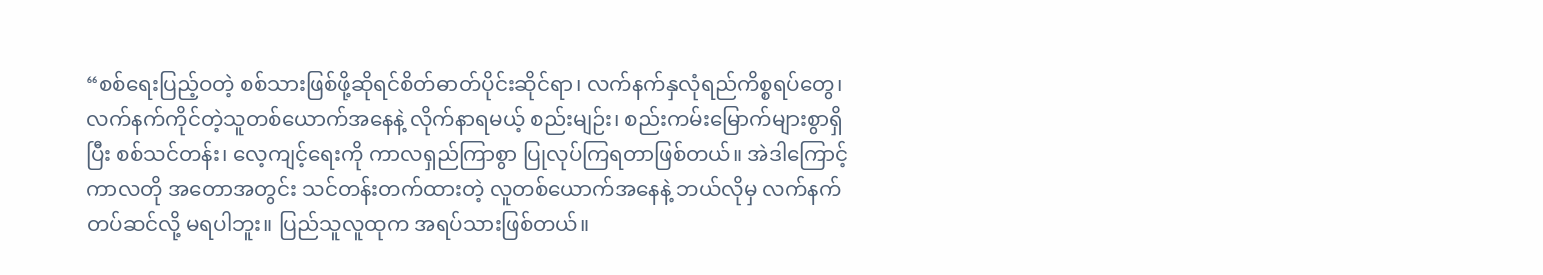“စစ်ရေးပြည့်ဝတဲ့ စစ်သားဖြစ်ဖို့ဆိုရင်စိတ်ဓာတ်ပိုင်းဆိုင်ရာ၊ လက်နက်နှလုံရည်ကိစ္စရပ်တွေ၊ လက်နက်ကိုင်တဲ့သူတစ်ယောက်အနေနဲ့ လိုက်နာရမယ့် စည်းမျဉ်း၊ စည်းကမ်းမြောက်များစွာရှိပြီး စစ်သင်တန်း၊ လေ့ကျင့်ရေးကို ကာလရှည်ကြာစွာ ပြုလုပ်ကြရတာဖြစ်တယ်။ အဲဒါကြောင့် ကာလတို အတောအတွင်း သင်တန်းတက်ထားတဲ့ လူတစ်ယောက်အနေနဲ့ ဘယ်လိုမှ လက်နက်တပ်ဆင်လို့ မရပါဘူး။ ပြည်သူလူထုက အရပ်သားဖြစ်တယ်။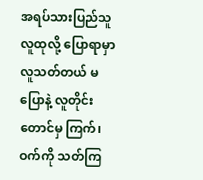အရပ်သားပြည်သူလူထုလို့ ပြောရာမှာ လူသတ်တယ် မပြောနဲ့ လူတိုင်းတောင်မှ ကြက်၊ ဝက်ကို သတ်ကြ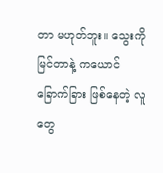တာ မဟုတ်ဘူး။ သွေးကို မြင်တာနဲ့ ကယောင်ခြောက်ခြား ဖြစ်နေတဲ့ လူတွေ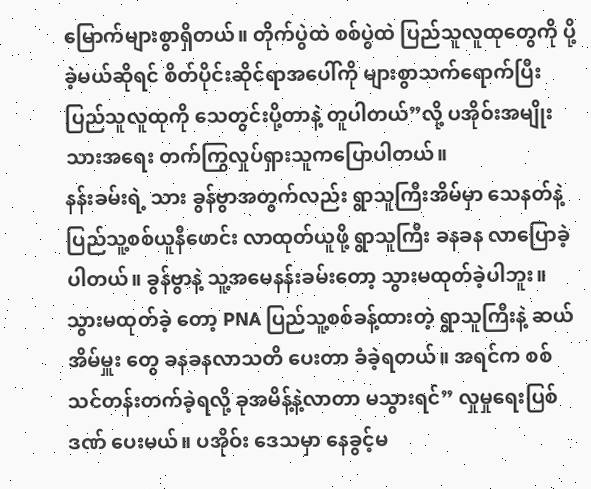မြောက်များစွာရှိတယ်။ တိုက်ပွဲထဲ စစ်ပွဲထဲ ပြည်သူလူထုတွေကို ပို့ခဲ့မယ်ဆိုရင် စိတ်ပိုင်းဆိုင်ရာအပေါ်ကို များစွာသက်ရောက်ပြီး ပြည်သူလူထုကို သေတွင်းပို့တာနဲ့ တူပါတယ်”လို့ ပအိုဝ်းအမျိုးသားအရေး တက်ကြွလှုပ်ရှားသူကပြောပါတယ်။
နန်းခမ်းရဲ့ သား ခွန်ဗွာအတွက်လည်း ရွာသူကြီးအိမ်မှာ သေနတ်နဲ့ ပြည်သူ့စစ်ယူနီဖောင်း လာထုတ်ယူဖို့ ရွာသူကြီး ခနခန လာပြောခဲ့ပါတယ်။ ခွန်ဗွာနဲ့ သူ့အမေနန်းခမ်းတော့ သွားမထုတ်ခဲ့ပါဘူး။ သွားမထုတ်ခဲ့ တော့ PNA ပြည်သူ့စစ်ခန့်ထားတဲ့ ရွာသူကြီးနဲ့ ဆယ်အိမ်မှူး တွေ ခနခနလာသတိ ပေးတာ ခံခဲ့ရတယ်။ အရင်က စစ်သင်တန်းတက်ခဲ့ရလို့ ခုအမိန့်နဲ့လာတာ မသွားရင်” လှုမှုရေးပြစ်ဒဏ် ပေးမယ်။ ပအိုဝ်း ဒေသမှာ နေခွင့်မ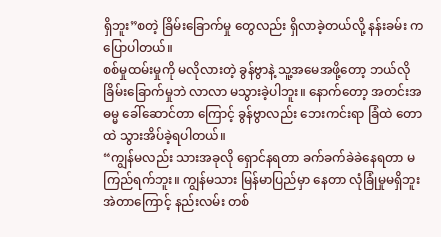ရှိဘူး”စတဲ့ ခြိမ်းခြောက်မှု တွေလည်း ရှိလာခဲ့တယ်လို့ နန်းခမ်း ကပြောပါတယ်။
စစ်မှုထမ်းမှုကို မလိုလားတဲ့ ခွန်ဗွာနဲ့ သူ့အမေအဖို့တော့ ဘယ်လို ခြိမ်းခြောက်မှုဘဲ လာလာ မသွားခဲ့ပါဘူး။ နောက်တော့ အတင်းအဓမ္မ ခေါ်ဆောင်တာ ကြောင့် ခွန်ဗွာလည်း ဘေးကင်းရာ ခြံထဲ တောထဲ သွားအိပ်ခဲ့ရပါတယ်။
“ကျွန်မလည်း သားအခုလို ရှောင်နရတာ ခက်ခက်ခဲခဲနေရတာ မကြည်ရက်ဘူး။ ကျွန်မသား မြန်မာပြည်မှာ နေတာ လုံခြုံမှုမရှိဘူး အဲတာကြောင့် နည်းလမ်း တစ်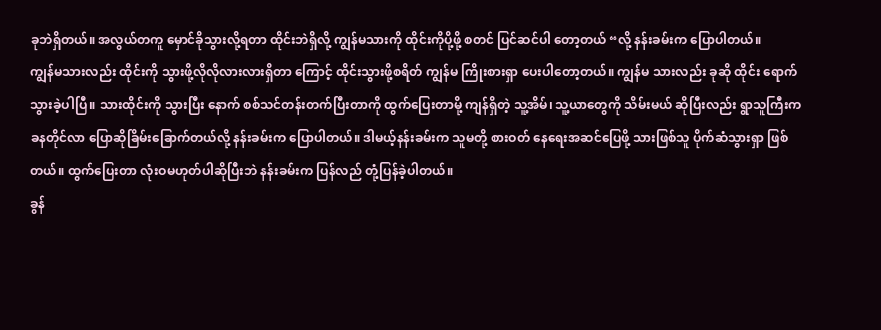ခုဘဲရှိတယ်။ အလွယ်တကူ မှောင်ခိုသွားလို့ရတာ ထိုင်းဘဲရှိလို့ ကျွန်မသားကို ထိုင်းကိုပို့ဖို့ စတင် ပြင်ဆင်ပါ တော့တယ် “လို့ နန်းခမ်းက ပြောပါတယ်။
ကျွန်မသားလည်း ထိုင်းကို သွားဖို့လိုလိုလားလားရှိတာ ကြောင့် ထိုင်းသွားဖို့စရိတ် ကျွန်မ ကြိုးစားရှာ ပေးပါတော့တယ်။ ကျွန်မ သားလည်း ခုဆို ထိုင်း ရောက်သွားခဲ့ပါပြီ။ သားထိုင်းကို သွားပြီး နောက် စစ်သင်တန်းတက်ပြီးတာကို ထွက်ပြေးတာမို့ ကျန်ရှိတဲ့ သူ့အိမ်၊ သူ့ယာတွေကို သိမ်းမယ် ဆိုပြီးလည်း ရွာသူကြီးက ခနတိုင်လာ ပြောဆိုခြိမ်းခြောက်တယ်လို့ နန်းခမ်းက ပြောပါတယ်။ ဒါမယ့်နန်းခမ်းက သူမတို့ စားဝတ် နေရေးအဆင်ပြေဖို့ သားဖြစ်သူ ပိုက်ဆံသွားရှာ ဖြစ်တယ်။ ထွက်ပြေးတာ လုံးဝမဟုတ်ပါဆိုပြီးဘဲ နန်းခမ်းက ပြန်လည် တုံ့ပြန်ခဲ့ပါတယ်။
ခွန်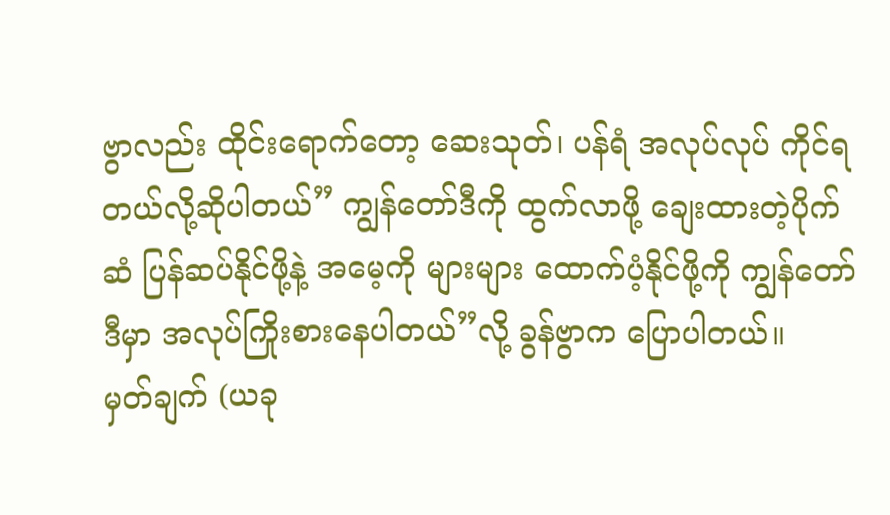ဗွာလည်း ထိုင်းရောက်တော့ ဆေးသုတ်၊ ပန်ရံ အလုပ်လုပ် ကိုင်ရတယ်လို့ဆိုပါတယ်” ကျွန်တော်ဒီကို ထွက်လာဖို့ ချေးထားတဲ့ပိုက်ဆံ ပြန်ဆပ်နိုင်ဖို့နဲ့ အမေ့ကို များများ ထောက်ပံ့နိုင်ဖို့ကို ကျွန်တော်ဒီမှာ အလုပ်ကြိုးစားနေပါတယ်”လို့ ခွန်ဗွာက ပြောပါတယ်။
မှတ်ချက် (ယခု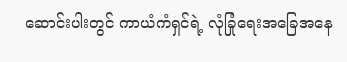ဆောင်းပါးတွင် ကာယံကံရှင်ရဲ့ လုံခြုံရေးအခြေအနေ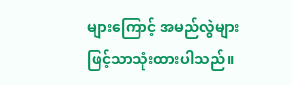များကြောင့် အမည်လွဲများဖြင့်သာသုံးထားပါသည်။